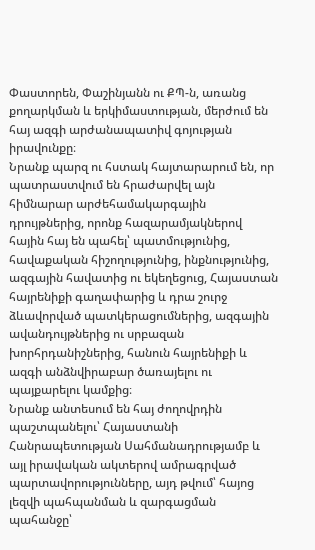Փաստորեն, Փաշինյանն ու ՔՊ-ն, առանց քողարկման և երկիմաստության, մերժում են հայ ազգի արժանապատիվ գոյության իրավունքը։
Նրանք պարզ ու հստակ հայտարարում են, որ պատրաստվում են հրաժարվել այն հիմնարար արժեհամակարգային դրույթներից, որոնք հազարամյակներով հային հայ են պահել՝ պատմությունից, հավաքական հիշողությունից, ինքնությունից, ազգային հավատից ու եկեղեցուց, Հայաստան հայրենիքի գաղափարից և դրա շուրջ ձևավորված պատկերացումներից, ազգային ավանդույթներից ու սրբազան խորհրդանիշներից, հանուն հայրենիքի և ազգի անձնվիրաբար ծառայելու ու պայքարելու կամքից։
Նրանք անտեսում են հայ ժողովրդին պաշտպանելու՝ Հայաստանի Հանրապետության Սահմանադրությամբ և այլ իրավական ակտերով ամրագրված պարտավորությունները, այդ թվում՝ հայոց լեզվի պահպանման և զարգացման պահանջը՝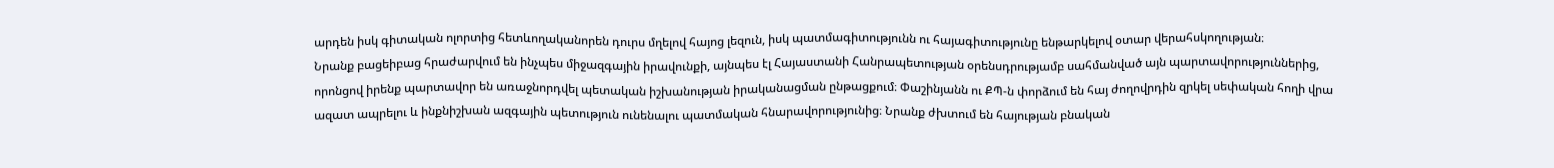արդեն իսկ գիտական ոլորտից հետևողականորեն դուրս մղելով հայոց լեզուն, իսկ պատմագիտությունն ու հայագիտությունը ենթարկելով օտար վերահսկողության։
Նրանք բացեիբաց հրաժարվում են ինչպես միջազգային իրավունքի, այնպես էլ Հայաստանի Հանրապետության օրենսդրությամբ սահմանված այն պարտավորություններից, որոնցով իրենք պարտավոր են առաջնորդվել պետական իշխանության իրականացման ընթացքում։ Փաշինյանն ու ՔՊ-ն փորձում են հայ ժողովրդին զրկել սեփական հողի վրա ազատ ապրելու և ինքնիշխան ազգային պետություն ունենալու պատմական հնարավորությունից։ Նրանք ժխտում են հայության բնական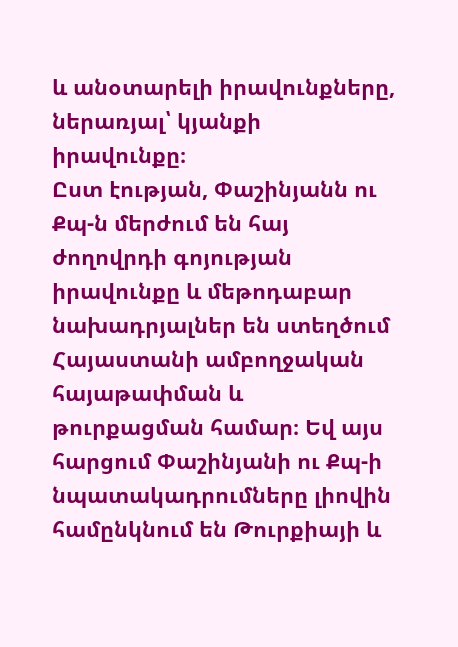և անօտարելի իրավունքները, ներառյալ՝ կյանքի իրավունքը։
Ըստ էության, Փաշինյանն ու Քպ-ն մերժում են հայ ժողովրդի գոյության իրավունքը և մեթոդաբար նախադրյալներ են ստեղծում Հայաստանի ամբողջական հայաթափման և թուրքացման համար։ Եվ այս հարցում Փաշինյանի ու Քպ-ի նպատակադրումները լիովին համընկնում են Թուրքիայի և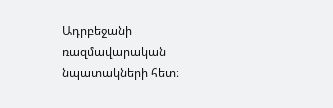Ադրբեջանի ռազմավարական նպատակների հետ։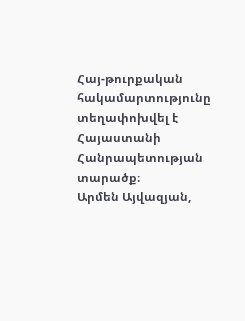Հայ-թուրքական հակամարտությունը տեղափոխվել է Հայաստանի Հանրապետության տարածք։
Արմեն Այվազյան,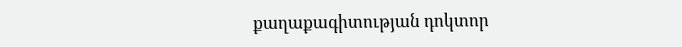քաղաքագիտության դոկտոր